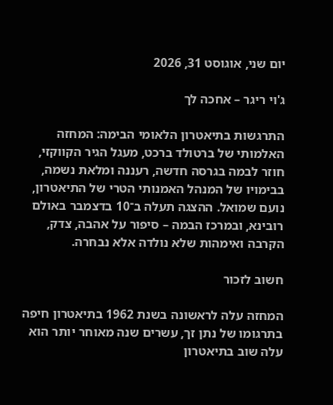יום שני, אוגוסט 31, 2026

ג'וי ריגר – אחכה לך

התרגשות בתיאטרון הלאומי הבימה: המחזה האלמותי של ברטולד ברכט, מעגל הגיר הקווקזי, חוזר לבמה בגרסה חדשה, רעננה ומלאת נשמה, בבימויו של המנהל האמנותי הטרי של התיאטרון, נועם שמואל. ההצגה תעלה ב־10 בדצמבר באולם רובינא, ובמרכז הבמה – סיפור על אהבה, צדק, הקרבה ואימהות שלא נולדה אלא נבחרה.

חשוב לזכור

המחזה עלה לראשונה בשנת 1962 בתיאטרון חיפה בתרגומו של נתן זך, עשרים שנה מאוחר יותר הוא עלה שוב בתיאטרון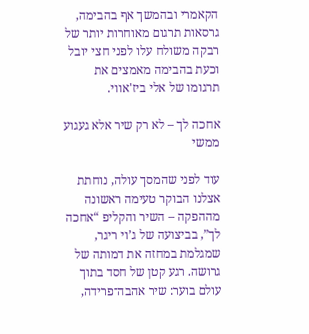הקאמרי ובהמשך אף בהבימה, גרסאות תרגום מאוחרות יותר של רבקה משולח עלו לפני חצי יובל וכעת בהבימה מאמצים את תרגומו של אלי ביז'אווי.

אחכה לך – לא רק שיר אלא געגוע ממשי

עוד לפני שהמסך עולה, נוחתת אצלנו הבוקר טעימה ראשונה מההפקה – השיר והקליפ “אחכה לך”, בביצועה של ג’וי ריגר, שמגלמת במחזה את דמותה של גרושה. רגע קטן של חסד בתוך עולם בוער: שיר אהבה־פרידה,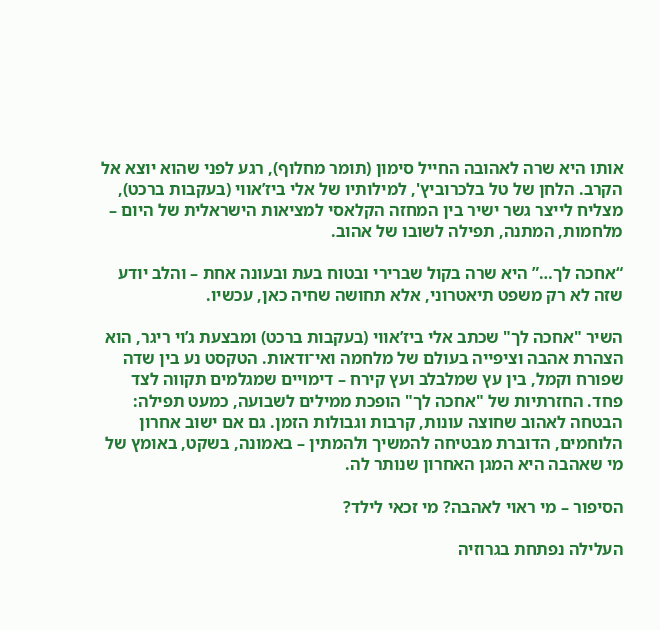אותו היא שרה לאהובה החייל סימון (תומר מחלוף), רגע לפני שהוא יוצא אל הקרב. הלחן של טל בלכרוביץ', למילותיו של אלי ביז’אווי (בעקבות ברכט), מצליח לייצר גשר ישיר בין המחזה הקלאסי למציאות הישראלית של היום – מלחמות, המתנה, תפילה לשובו של אהוב.

“אחכה לך…” היא שרה בקול שברירי ובטוח בעת ובעונה אחת – והלב יודע שזה לא רק משפט תיאטרוני, אלא תחושה שחיה כאן, עכשיו.

השיר "אחכה לך" שכתב אלי ביז’אווי (בעקבות ברכט) ומבצעת ג’וי ריגר, הוא הצהרת אהבה וציפייה בעולם של מלחמה ואי־ודאות. הטקסט נע בין שדה שפורח וקמל, בין עץ שמלבלב ועץ קירח – דימויים שמגלמים תקווה לצד פחד. החזרתיות של "אחכה לך" הופכת ממילים לשבועה, כמעט תפילה: הבטחה לאהוב שחוצה עונות, קרבות וגבולות הזמן. גם אם ישוב אחרון הלוחמים, הדוברת מבטיחה להמשיך ולהמתין – באמונה, בשקט, באומץ של מי שאהבה היא המגן האחרון שנותר לה.

הסיפור – מי ראוי לאהבה? מי זכאי לילד?

העלילה נפתחת בגרוזיה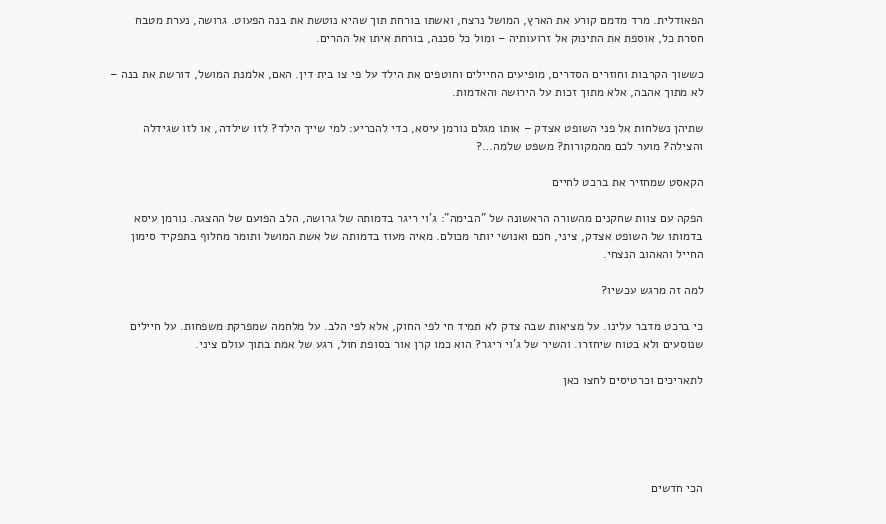הפאודלית. מרד מדמם קורע את הארץ, המושל נרצח, ואשתו בורחת תוך שהיא נוטשת את בנה הפעוט. גרושה, נערת מטבח חסרת כל, אוספת את התינוק אל זרועותיה – ומול כל סכנה, בורחת איתו אל ההרים.

כששוך הקרבות וחוזרים הסדרים, מופיעים החיילים וחוטפים את הילד על פי צו בית דין. האם, אלמנת המושל, דורשת את בנה – לא מתוך אהבה, אלא מתוך זכות על הירושה והאדמות.

שתיהן נשלחות אל פני השופט אצדק – אותו מגלם נורמן עיסא, כדי להכריע: למי שייך הילד? לזו שילדה, או לזו שגידלה והצילה? מוער לכם מהמקורות? משפט שלמה…?

הקאסט שמחזיר את ברכט לחיים

הפקה עם צוות שחקנים מהשורה הראשונה של "הבימה": ג’וי ריגר בדמותה של גרושה, הלב הפועם של ההצגה. נורמן עיסא בדמותו של השופט אצדק, ציני, חכם ואנושי יותר מכולם. מאיה מעוז בדמותה של אשת המושל ותומר מחלוף בתפקיד סימון החייל והאהוב הנצחי.

למה זה מרגש עכשיו?

כי ברכט מדבר עלינו. על מציאות שבה צדק לא תמיד חי לפי החוק, אלא לפי הלב. על מלחמה שמפרקת משפחות. על חיילים שנוסעים ולא בטוח שיחזרו. והשיר של ג’וי ריגר? הוא כמו קרן אור בסופת חול, רגע של אמת בתוך עולם ציני.

לתאריכים וכרטיסים לחצו כאן





הכי חדשים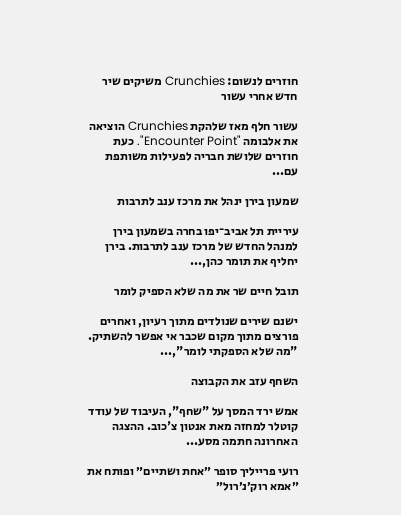חוזרים לנשום: Crunchies משיקים שיר חדש אחרי עשור

עשור חלף מאז שלהקת Crunchies הוציאה את אלבומה "Encounter Point". כעת חוזרים שלושת חבריה לפעילות משותפת עם...

שמעון בירן ינהל את מרכז ענב לתרבות

עיריית תל אביב־יפו בחרה בשמעון בירן למנהל החדש של מרכז ענב לתרבות. בירן יחליף את תומר כהן,...

תובל חיים שר את מה שלא הספיק לומר

ישנם שירים שנולדים מתוך רעיון, ואחרים פורצים מתוך מקום שכבר אי אפשר להשתיק. "מה שלא הספקתי לומר",...

השחף עזב את הקבוצה

אמש ירד המסך על "שחף", העיבוד של עודד קוטלר למחזה מאת אנטון צ'כוב. ההצגה האחרונה חתמה מסע...

רועי פרייליך סופר ״אחת ושתיים״ ופותח את ״אמא רוק׳נ׳רול״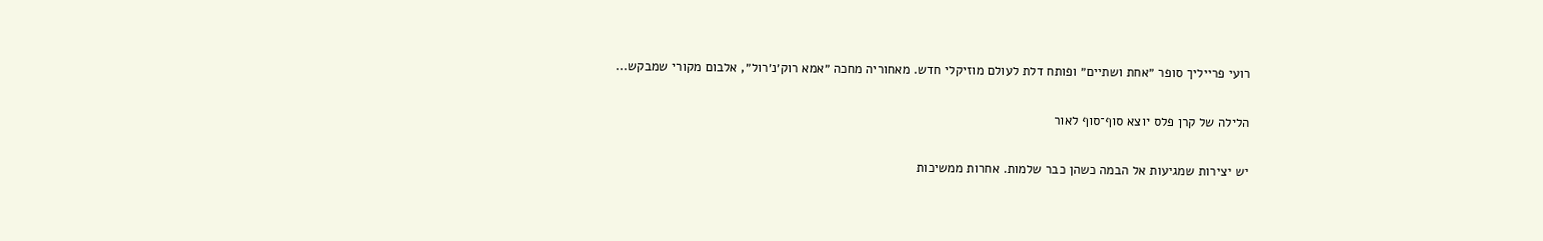רועי פרייליך סופר ״אחת ושתיים״ ופותח דלת לעולם מוזיקלי חדש. מאחוריה מחכה ״אמא רוק׳נ׳רול״, אלבום מקורי שמבקש...

הלילה של קרן פלס יוצא סוף־סוף לאור

יש יצירות שמגיעות אל הבמה כשהן כבר שלמות. אחרות ממשיכות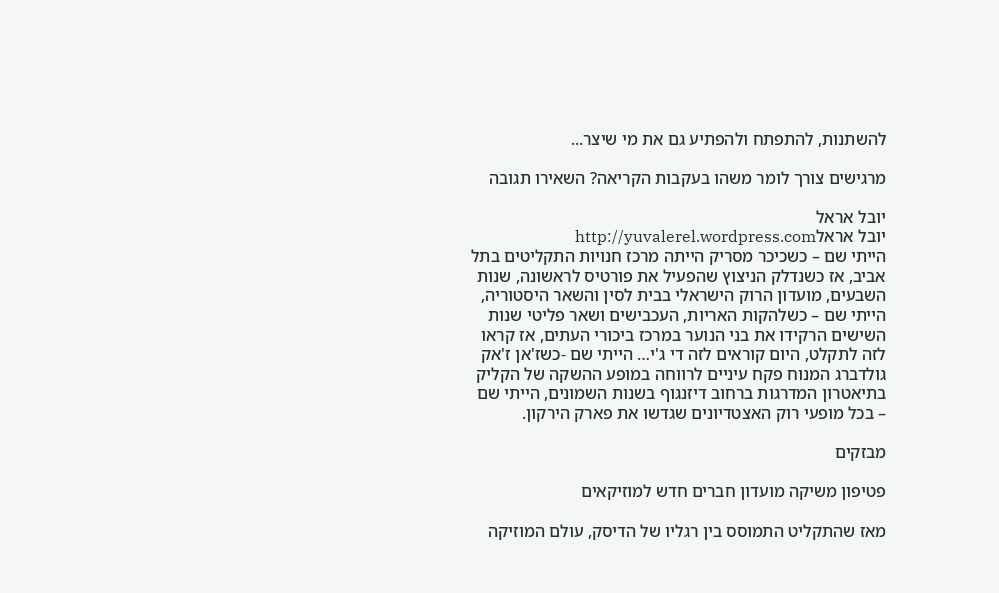להשתנות, להתפתח ולהפתיע גם את מי שיצר...

מרגישים צורך לומר משהו בעקבות הקריאה? השאירו תגובה

יובל אראל
יובל אראלhttp://yuvalerel.wordpress.com
הייתי שם – כשכיכר מסריק הייתה מרכז חנויות התקליטים בתל אביב, אז כשנדלק הניצוץ שהפעיל את פורטיס לראשונה, שנות השבעים, מועדון הרוק הישראלי בבית לסין והשאר היסטוריה, הייתי שם – כשלהקות האריות, העכבישים ושאר פליטי שנות השישים הרקידו את בני הנוער במרכז ביכורי העתים, אז קראו לזה לתקלט, היום קוראים לזה די ג'י… הייתי שם -כשז'אן ז'אק גולדברג המנוח פקח עיניים לרווחה במופע ההשקה של הקליק בתיאטרון המדרגות ברחוב דיזנגוף בשנות השמונים, הייתי שם – בכל מופעי רוק האצטדיונים שגדשו את פארק הירקון.

מבזקים

פטיפון משיקה מועדון חברים חדש למוזיקאים

מאז שהתקליט התמוסס בין רגליו של הדיסק, עולם המוזיקה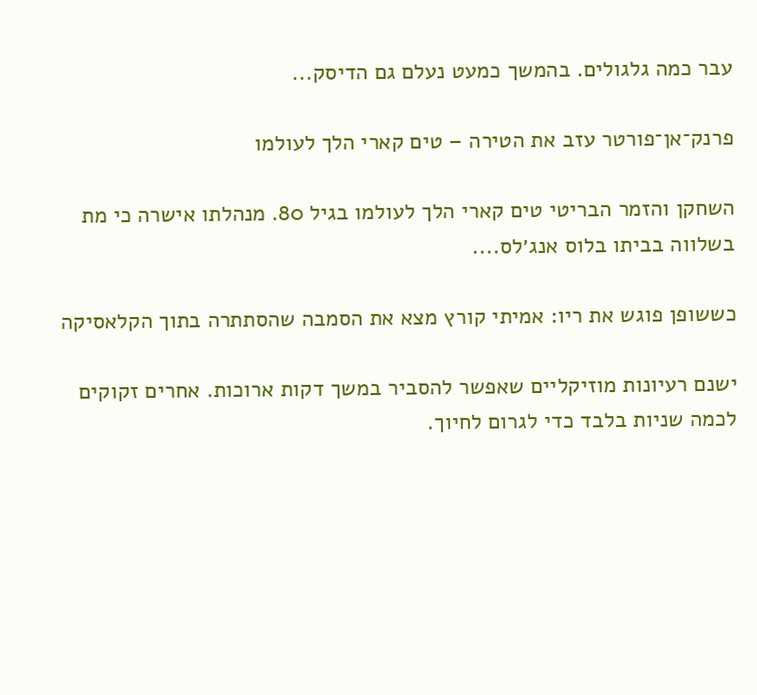עבר כמה גלגולים. בהמשך כמעט נעלם גם הדיסק...

פרנק־אן־פורטר עזב את הטירה – טים קארי הלך לעולמו

השחקן והזמר הבריטי טים קארי הלך לעולמו בגיל 80. מנהלתו אישרה כי מת בשלווה בביתו בלוס אנג׳לס....

כששופן פוגש את ריו: אמיתי קורץ מצא את הסמבה שהסתתרה בתוך הקלאסיקה

ישנם רעיונות מוזיקליים שאפשר להסביר במשך דקות ארוכות. אחרים זקוקים לכמה שניות בלבד כדי לגרום לחיוך.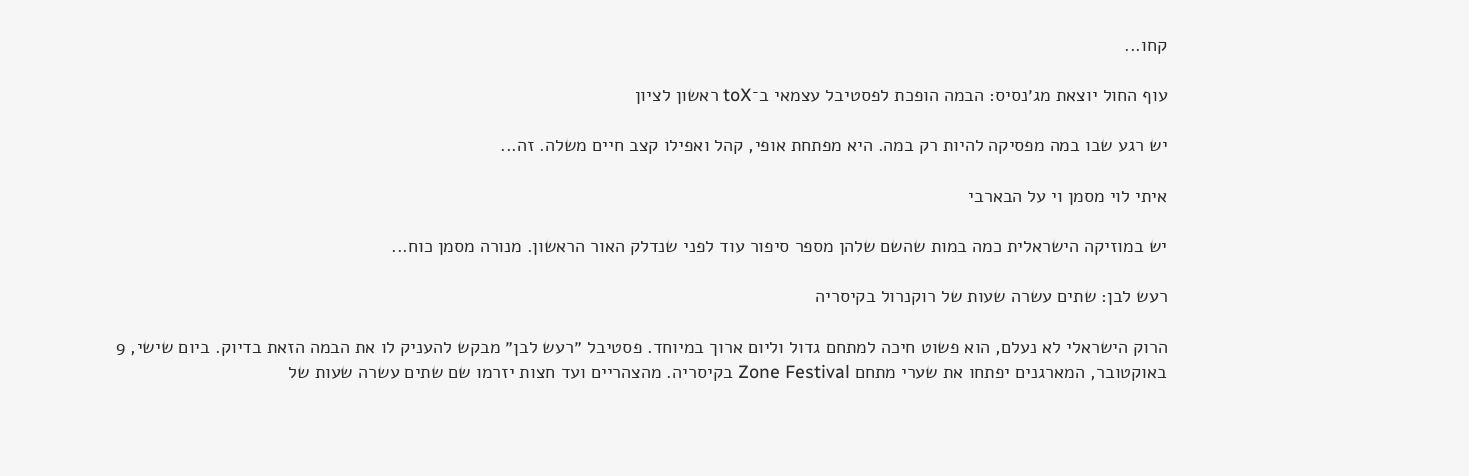קחו...

עוף החול יוצאת מג׳נסיס: הבמה הופכת לפסטיבל עצמאי ב־toX ראשון לציון

יש רגע שבו במה מפסיקה להיות רק במה. היא מפתחת אופי, קהל ואפילו קצב חיים משלה. זה...

איתי לוי מסמן וי על הבארבי

יש במוזיקה הישראלית כמה במות שהשם שלהן מספר סיפור עוד לפני שנדלק האור הראשון. מנורה מסמן כוח...

רעש לבן: שתים עשרה שעות של רוקנרול בקיסריה

הרוק הישראלי לא נעלם, הוא פשוט חיכה למתחם גדול וליום ארוך במיוחד. פסטיבל ״רעש לבן״ מבקש להעניק לו את הבמה הזאת בדיוק. ביום שישי, 9 באוקטובר, המארגנים יפתחו את שערי מתחם Zone Festival בקיסריה. מהצהריים ועד חצות יזרמו שם שתים עשרה שעות של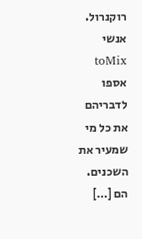רוקנרול. אנשי toMix אספו לדבריהם את כל מי שמעיר את השכנים. הם […]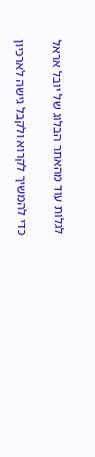לגלות עוד מהאתר הבלוג של יובל אראל

כדי להמשיך לקרוא ולקבל גישה לארכיון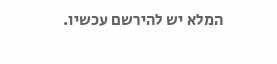המלא יש להירשם עכשיו.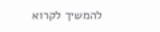להמשיך לקרוא